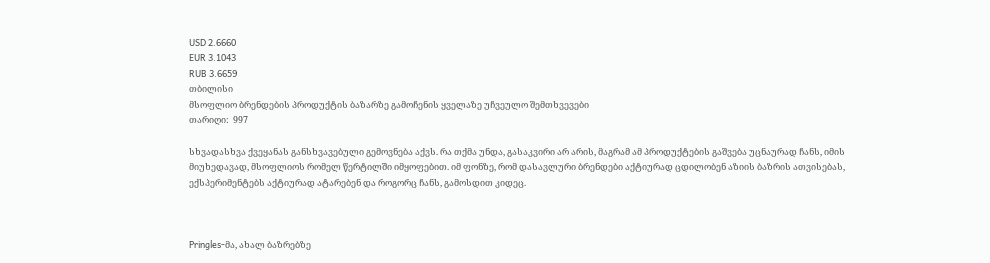USD 2.6660
EUR 3.1043
RUB 3.6659
თბილისი
მსოფლიო ბრენდების პროდუქტის ბაზარზე გამოჩენის ყველაზე უჩვეულო შემთხვევები
თარიღი:  997

სხვადასხვა ქვეყანას განსხვავებული გემოვნება აქვს. რა თქმა უნდა, გასაკვირი არ არის, მაგრამ ამ პროდუქტების გაშვება უცნაურად ჩანს, იმის მიუხედავად, მსოფლიოს რომელ წერტილში იმყოფებით. იმ ფონზე, რომ დასავლური ბრენდები აქტიურად ცდილობენ აზიის ბაზრის ათვისებას, ექსპერიმენტებს აქტიურად ატარებენ და როგორც ჩანს, გამოსდით კიდეც.



Pringles-მა, ახალ ბაზრებზე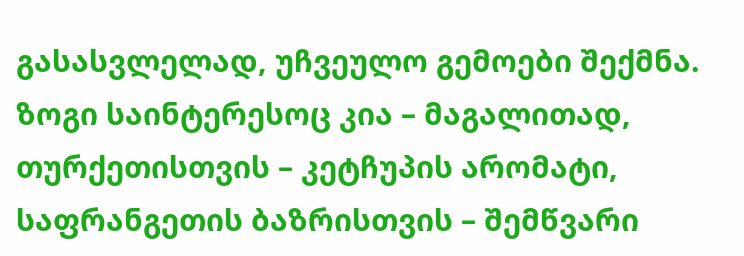გასასვლელად, უჩვეულო გემოები შექმნა. ზოგი საინტერესოც კია – მაგალითად, თურქეთისთვის – კეტჩუპის არომატი, საფრანგეთის ბაზრისთვის – შემწვარი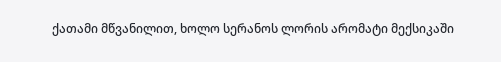ქათამი მწვანილით, ხოლო სერანოს ლორის არომატი მექსიკაში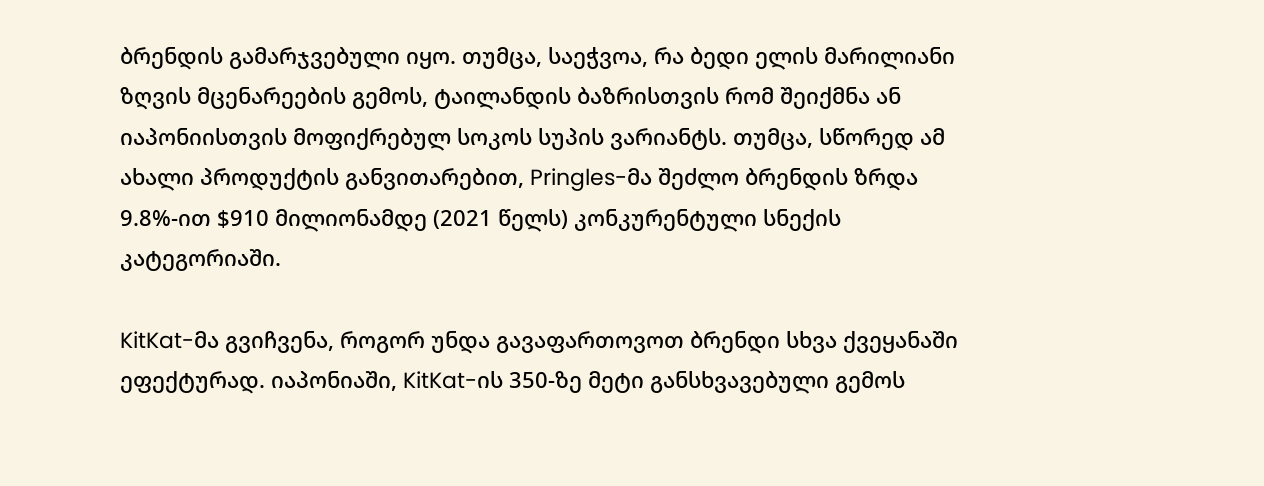ბრენდის გამარჯვებული იყო. თუმცა, საეჭვოა, რა ბედი ელის მარილიანი ზღვის მცენარეების გემოს, ტაილანდის ბაზრისთვის რომ შეიქმნა ან იაპონიისთვის მოფიქრებულ სოკოს სუპის ვარიანტს. თუმცა, სწორედ ამ ახალი პროდუქტის განვითარებით, Pringles-მა შეძლო ბრენდის ზრდა 9.8%-ით $910 მილიონამდე (2021 წელს) კონკურენტული სნექის კატეგორიაში.

KitKat-მა გვიჩვენა, როგორ უნდა გავაფართოვოთ ბრენდი სხვა ქვეყანაში ეფექტურად. იაპონიაში, KitKat-ის 350-ზე მეტი განსხვავებული გემოს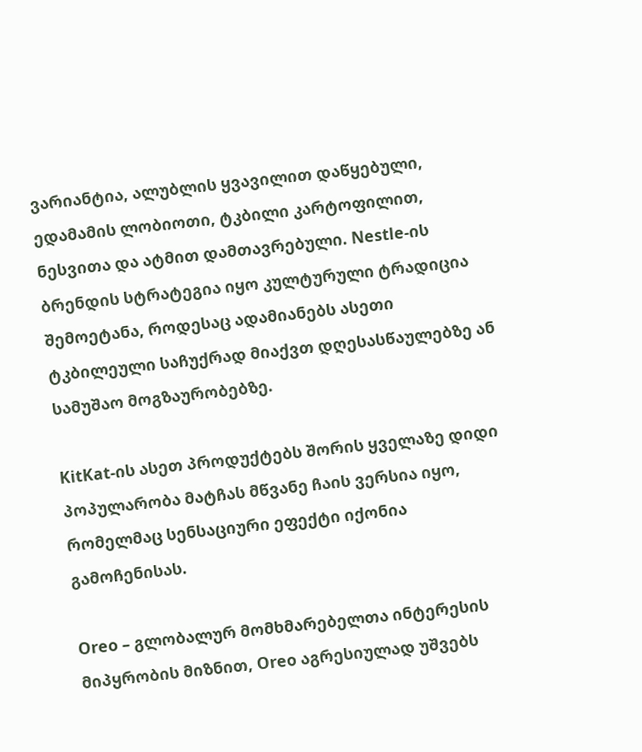ვარიანტია, ალუბლის ყვავილით დაწყებული, ედამამის ლობიოთი, ტკბილი კარტოფილით, ნესვითა და ატმით დამთავრებული. Nestle-ის ბრენდის სტრატეგია იყო კულტურული ტრადიცია შემოეტანა, როდესაც ადამიანებს ასეთი ტკბილეული საჩუქრად მიაქვთ დღესასწაულებზე ან სამუშაო მოგზაურობებზე.

KitKat-ის ასეთ პროდუქტებს შორის ყველაზე დიდი პოპულარობა მატჩას მწვანე ჩაის ვერსია იყო, რომელმაც სენსაციური ეფექტი იქონია გამოჩენისას.

Oreo – გლობალურ მომხმარებელთა ინტერესის მიპყრობის მიზნით, Oreo აგრესიულად უშვებს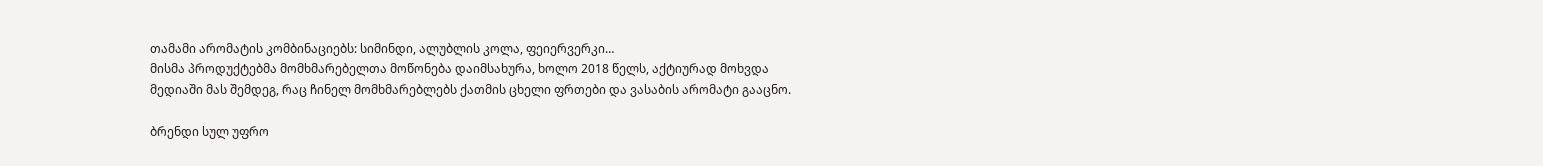თამამი არომატის კომბინაციებს: სიმინდი, ალუბლის კოლა, ფეიერვერკი…
მისმა პროდუქტებმა მომხმარებელთა მოწონება დაიმსახურა, ხოლო 2018 წელს, აქტიურად მოხვდა მედიაში მას შემდეგ, რაც ჩინელ მომხმარებლებს ქათმის ცხელი ფრთები და ვასაბის არომატი გააცნო.

ბრენდი სულ უფრო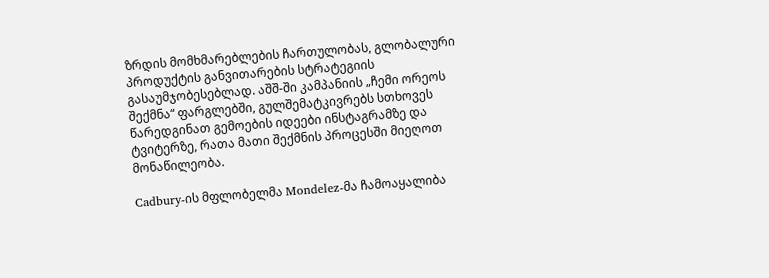ზრდის მომხმარებლების ჩართულობას, გლობალური პროდუქტის განვითარების სტრატეგიის გასაუმჯობესებლად. აშშ-ში კამპანიის „ჩემი ორეოს შექმნა“ ფარგლებში, გულშემატკივრებს სთხოვეს წარედგინათ გემოების იდეები ინსტაგრამზე და ტვიტერზე, რათა მათი შექმნის პროცესში მიეღოთ მონაწილეობა.

Cadbury-ის მფლობელმა Mondelez-მა ჩამოაყალიბა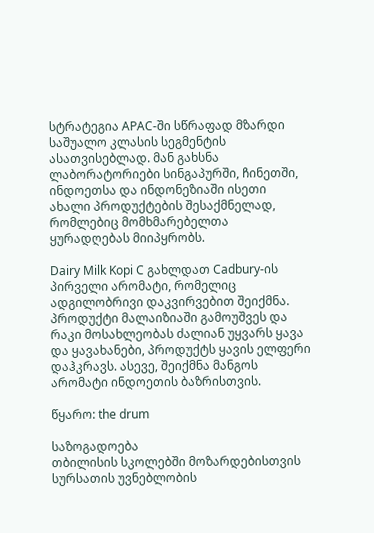სტრატეგია APAC-ში სწრაფად მზარდი საშუალო კლასის სეგმენტის ასათვისებლად. მან გახსნა ლაბორატორიები სინგაპურში, ჩინეთში, ინდოეთსა და ინდონეზიაში ისეთი ახალი პროდუქტების შესაქმნელად, რომლებიც მომხმარებელთა ყურადღებას მიიპყრობს.

Dairy Milk Kopi C გახლდათ Cadbury-ის პირველი არომატი, რომელიც ადგილობრივი დაკვირვებით შეიქმნა. პროდუქტი მალაიზიაში გამოუშვეს და რაკი მოსახლეობას ძალიან უყვარს ყავა და ყავახანები, პროდუქტს ყავის ელფერი დაჰკრავს. ასევე, შეიქმნა მანგოს არომატი ინდოეთის ბაზრისთვის.

წყარო: the drum

საზოგადოება
თბილისის სკოლებში მოზარდებისთვის სურსათის უვნებლობის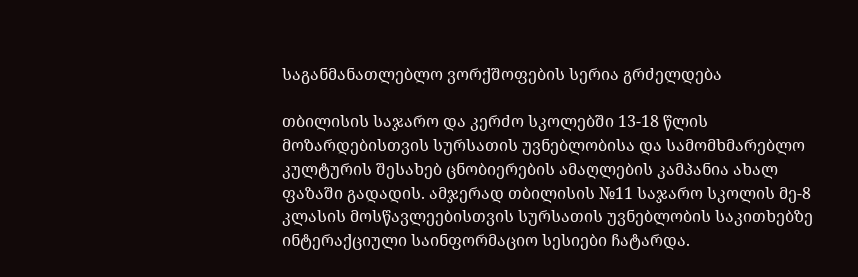საგანმანათლებლო ვორქშოფების სერია გრძელდება

თბილისის საჯარო და კერძო სკოლებში 13-18 წლის მოზარდებისთვის სურსათის უვნებლობისა და სამომხმარებლო კულტურის შესახებ ცნობიერების ამაღლების კამპანია ახალ ფაზაში გადადის. ამჯერად თბილისის №11 საჯარო სკოლის მე-8 კლასის მოსწავლეებისთვის სურსათის უვნებლობის საკითხებზე ინტერაქციული საინფორმაციო სესიები ჩატარდა.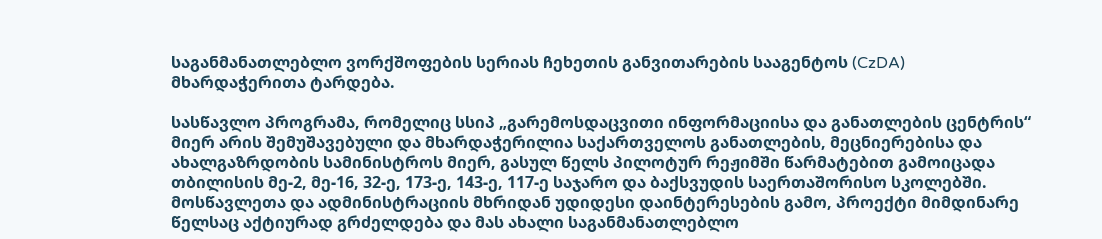საგანმანათლებლო ვორქშოფების სერიას ჩეხეთის განვითარების სააგენტოს (CzDA) მხარდაჭერითა ტარდება.

სასწავლო პროგრამა, რომელიც სსიპ „გარემოსდაცვითი ინფორმაციისა და განათლების ცენტრის“ მიერ არის შემუშავებული და მხარდაჭერილია საქართველოს განათლების, მეცნიერებისა და ახალგაზრდობის სამინისტროს მიერ, გასულ წელს პილოტურ რეჟიმში წარმატებით გამოიცადა თბილისის მე-2, მე-16, 32-ე, 173-ე, 143-ე, 117-ე საჯარო და ბაქსვუდის საერთაშორისო სკოლებში. მოსწავლეთა და ადმინისტრაციის მხრიდან უდიდესი დაინტერესების გამო, პროექტი მიმდინარე წელსაც აქტიურად გრძელდება და მას ახალი საგანმანათლებლო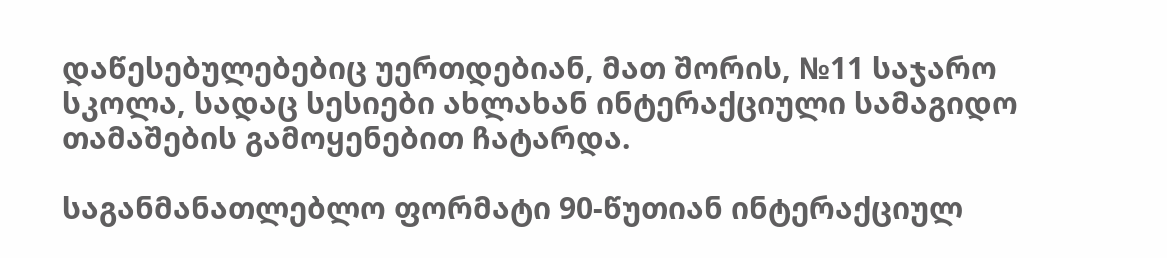დაწესებულებებიც უერთდებიან, მათ შორის, №11 საჯარო სკოლა, სადაც სესიები ახლახან ინტერაქციული სამაგიდო თამაშების გამოყენებით ჩატარდა.

საგანმანათლებლო ფორმატი 90-წუთიან ინტერაქციულ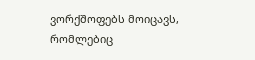ვორქშოფებს მოიცავს, რომლებიც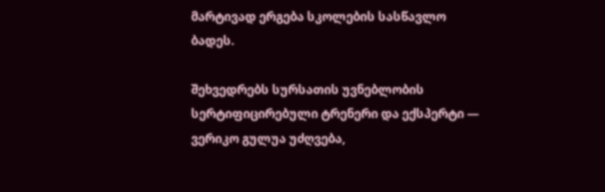მარტივად ერგება სკოლების სასწავლო ბადეს.

შეხვედრებს სურსათის უვნებლობის სერტიფიცირებული ტრენერი და ექსპერტი — ვერიკო გულუა უძღვება,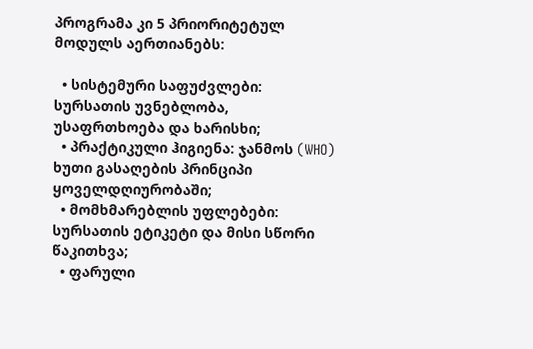პროგრამა კი 5 პრიორიტეტულ მოდულს აერთიანებს:

  • სისტემური საფუძვლები: სურსათის უვნებლობა, უსაფრთხოება და ხარისხი;
  • პრაქტიკული ჰიგიენა: ჯანმოს (WHO) ხუთი გასაღების პრინციპი ყოველდღიურობაში;
  • მომხმარებლის უფლებები: სურსათის ეტიკეტი და მისი სწორი წაკითხვა;
  • ფარული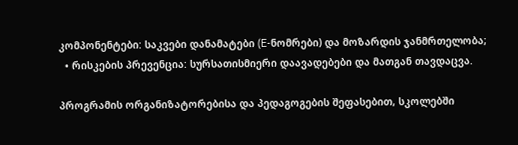კომპონენტები: საკვები დანამატები (E-ნომრები) და მოზარდის ჯანმრთელობა;
  • რისკების პრევენცია: სურსათისმიერი დაავადებები და მათგან თავდაცვა.

პროგრამის ორგანიზატორებისა და პედაგოგების შეფასებით, სკოლებში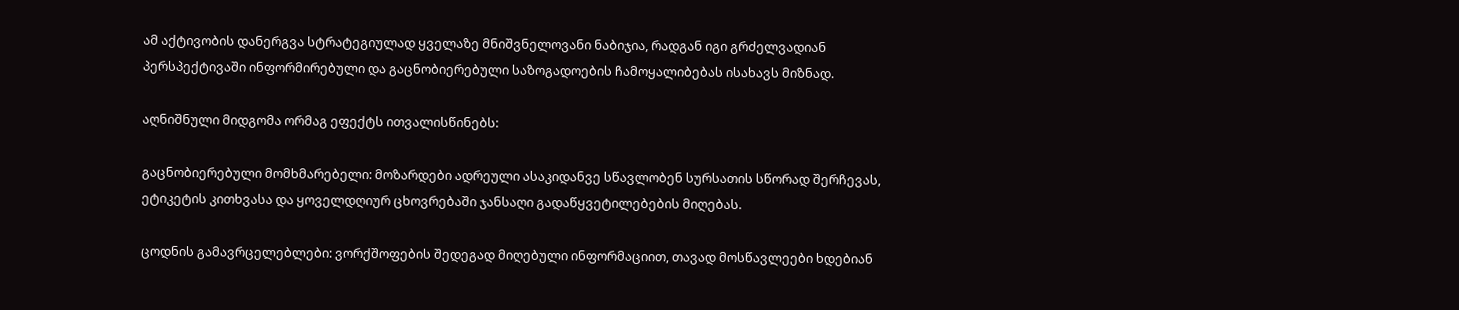ამ აქტივობის დანერგვა სტრატეგიულად ყველაზე მნიშვნელოვანი ნაბიჯია, რადგან იგი გრძელვადიან პერსპექტივაში ინფორმირებული და გაცნობიერებული საზოგადოების ჩამოყალიბებას ისახავს მიზნად.

აღნიშნული მიდგომა ორმაგ ეფექტს ითვალისწინებს:

გაცნობიერებული მომხმარებელი: მოზარდები ადრეული ასაკიდანვე სწავლობენ სურსათის სწორად შერჩევას, ეტიკეტის კითხვასა და ყოველდღიურ ცხოვრებაში ჯანსაღი გადაწყვეტილებების მიღებას.

ცოდნის გამავრცელებლები: ვორქშოფების შედეგად მიღებული ინფორმაციით, თავად მოსწავლეები ხდებიან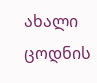ახალი ცოდნის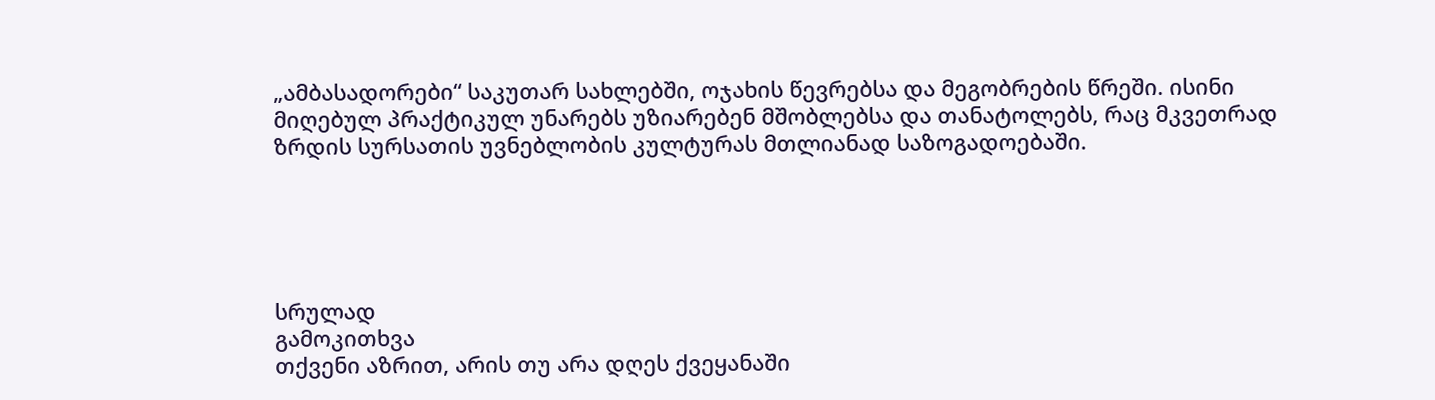„ამბასადორები“ საკუთარ სახლებში, ოჯახის წევრებსა და მეგობრების წრეში. ისინი მიღებულ პრაქტიკულ უნარებს უზიარებენ მშობლებსა და თანატოლებს, რაც მკვეთრად ზრდის სურსათის უვნებლობის კულტურას მთლიანად საზოგადოებაში.





სრულად
გამოკითხვა
თქვენი აზრით, არის თუ არა დღეს ქვეყანაში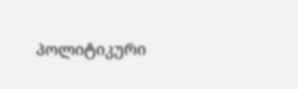პოლიტიკური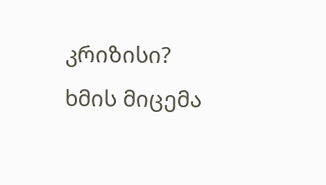კრიზისი?
ხმის მიცემა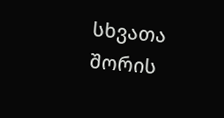სხვათა შორის